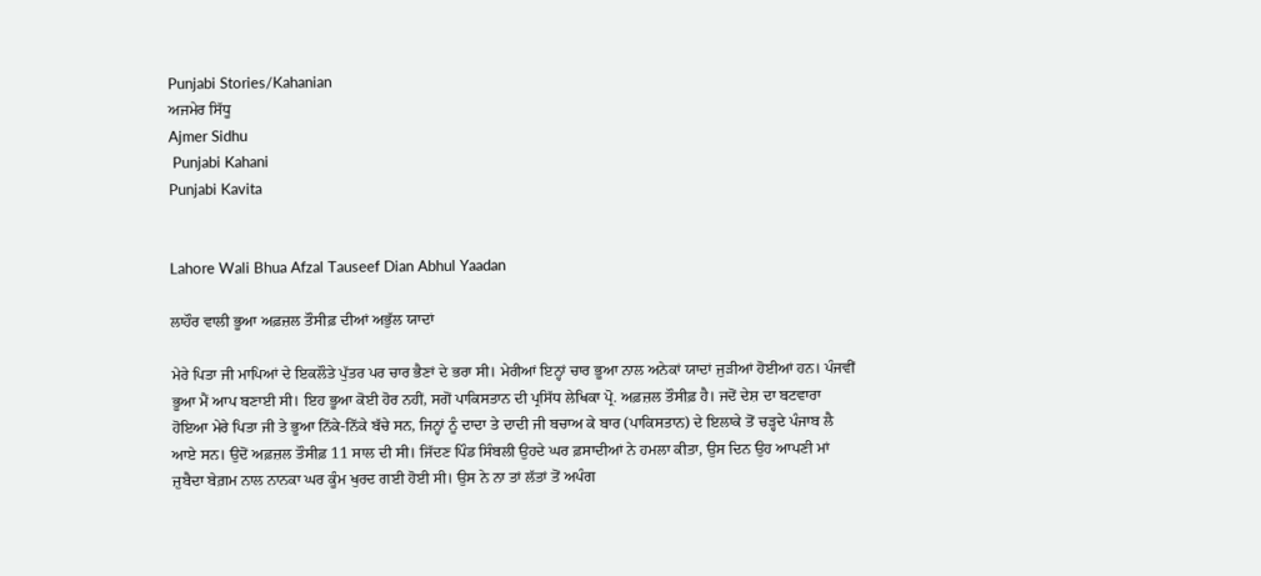Punjabi Stories/Kahanian
ਅਜਮੇਰ ਸਿੱਧੂ
Ajmer Sidhu
 Punjabi Kahani
Punjabi Kavita


Lahore Wali Bhua Afzal Tauseef Dian Abhul Yaadan

ਲਾਹੌਰ ਵਾਲੀ ਭੂਆ ਅਫ਼ਜ਼ਲ ਤੌਸੀਫ਼ ਦੀਆਂ ਅਭੁੱਲ ਯਾਦਾਂ

ਮੇਰੇ ਪਿਤਾ ਜੀ ਮਾਪਿਆਂ ਦੇ ਇਕਲੌਤੇ ਪੁੱਤਰ ਪਰ ਚਾਰ ਭੈਣਾਂ ਦੇ ਭਰਾ ਸੀ। ਮੇਰੀਆਂ ਇਨ੍ਹਾਂ ਚਾਰ ਭੂਆ ਨਾਲ ਅਨੇਕਾਂ ਯਾਦਾਂ ਜੁੜੀਆਂ ਹੋਈਆਂ ਹਨ। ਪੰਜਵੀਂ ਭੂਆ ਮੈਂ ਆਪ ਬਣਾਈ ਸੀ। ਇਹ ਭੂਆ ਕੋਈ ਹੋਰ ਨਹੀਂ, ਸਗੋਂ ਪਾਕਿਸਤਾਨ ਦੀ ਪ੍ਰਸਿੱਧ ਲੇਖਿਕਾ ਪ੍ਰੋ. ਅਫ਼ਜ਼ਲ ਤੌਸੀਫ਼ ਹੈ। ਜਦੋਂ ਦੇਸ਼ ਦਾ ਬਟਵਾਰਾ ਹੋਇਆ ਮੇਰੇ ਪਿਤਾ ਜੀ ਤੇ ਭੂਆ ਨਿੱਕੇ-ਨਿੱਕੇ ਬੱਚੇ ਸਨ, ਜਿਨ੍ਹਾਂ ਨੂੰ ਦਾਦਾ ਤੇ ਦਾਦੀ ਜੀ ਬਚਾਅ ਕੇ ਬਾਰ (ਪਾਕਿਸਤਾਨ) ਦੇ ਇਲਾਕੇ ਤੋਂ ਚੜ੍ਹਦੇ ਪੰਜਾਬ ਲੈ ਆਏ ਸਨ। ਉਦੋਂ ਅਫ਼ਜ਼ਲ ਤੌਸੀਫ਼ 11 ਸਾਲ ਦੀ ਸੀ। ਜਿੱਦਣ ਪਿੰਡ ਸਿੰਬਲੀ ਉਹਦੇ ਘਰ ਫ਼ਸਾਦੀਆਂ ਨੇ ਹਮਲਾ ਕੀਤਾ, ਉਸ ਦਿਨ ਉਹ ਆਪਣੀ ਮਾਂ ਜ਼ੁਬੈਦਾ ਬੇਗ਼ਮ ਨਾਲ ਨਾਨਕਾ ਘਰ ਕੂੰਮ ਖੁਰਦ ਗਈ ਹੋਈ ਸੀ। ਉਸ ਨੇ ਨਾ ਤਾਂ ਲੱਤਾਂ ਤੋਂ ਅਪੰਗ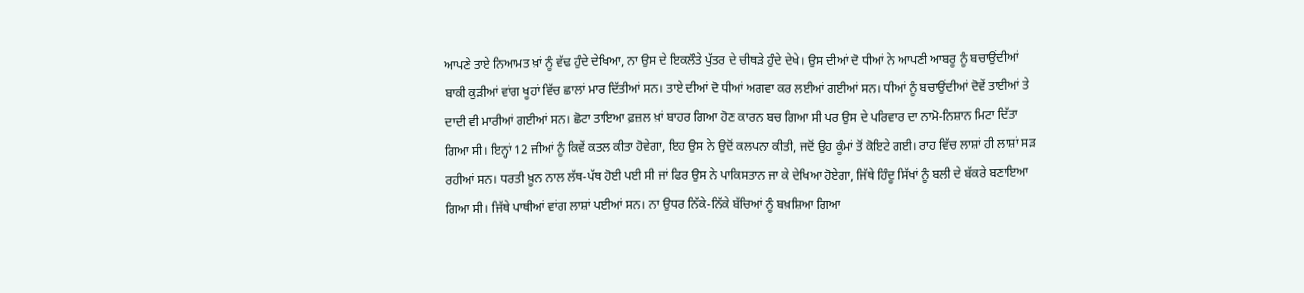ਆਪਣੇ ਤਾਏ ਨਿਆਮਤ ਖ਼ਾਂ ਨੂੰ ਵੱਢ ਹੁੰਦੇ ਦੇਖਿਆ, ਨਾ ਉਸ ਦੇ ਇਕਲੌਤੇ ਪੁੱਤਰ ਦੇ ਚੀਥੜੇ ਹੁੰਦੇ ਦੇਖੇ। ਉਸ ਦੀਆਂ ਦੋ ਧੀਆਂ ਨੇ ਆਪਣੀ ਆਬਰੂ ਨੂੰ ਬਚਾਉਂਦੀਆਂ ਬਾਕੀ ਕੁੜੀਆਂ ਵਾਂਗ ਖੂਹਾਂ ਵਿੱਚ ਛਾਲਾਂ ਮਾਰ ਦਿੱਤੀਆਂ ਸਨ। ਤਾਏ ਦੀਆਂ ਦੋ ਧੀਆਂ ਅਗਵਾ ਕਰ ਲਈਆਂ ਗਈਆਂ ਸਨ। ਧੀਆਂ ਨੂੰ ਬਚਾਉਂਦੀਆਂ ਦੋਵੇਂ ਤਾਈਆਂ ਤੇ ਦਾਦੀ ਵੀ ਮਾਰੀਆਂ ਗਈਆਂ ਸਨ। ਛੋਟਾ ਤਾਇਆ ਫ਼ਜ਼ਲ ਖ਼ਾਂ ਬਾਹਰ ਗਿਆ ਹੋਣ ਕਾਰਨ ਬਚ ਗਿਆ ਸੀ ਪਰ ਉਸ ਦੇ ਪਰਿਵਾਰ ਦਾ ਨਾਮੋ-ਨਿਸ਼ਾਨ ਮਿਟਾ ਦਿੱਤਾ ਗਿਆ ਸੀ। ਇਨ੍ਹਾਂ 12 ਜੀਆਂ ਨੂੰ ਕਿਵੇਂ ਕਤਲ ਕੀਤਾ ਹੋਵੇਗਾ, ਇਹ ਉਸ ਨੇ ਉਦੋਂ ਕਲਪਨਾ ਕੀਤੀ, ਜਦੋਂ ਉਹ ਕੂੰਮਾਂ ਤੋਂ ਕੋਇਟੇ ਗਈ। ਰਾਹ ਵਿੱਚ ਲਾਸ਼ਾਂ ਹੀ ਲਾਸ਼ਾਂ ਸੜ ਰਹੀਆਂ ਸਨ। ਧਰਤੀ ਖ਼ੂਨ ਨਾਲ ਲੱਥ-ਪੱਥ ਹੋਈ ਪਈ ਸੀ ਜਾਂ ਫਿਰ ਉਸ ਨੇ ਪਾਕਿਸਤਾਨ ਜਾ ਕੇ ਦੇਖਿਆ ਹੋਏਗਾ, ਜਿੱਥੇ ਹਿੰਦੂ ਸਿੱਖਾਂ ਨੂੰ ਬਲੀ ਦੇ ਬੱਕਰੇ ਬਣਾਇਆ ਗਿਆ ਸੀ। ਜਿੱਥੇ ਪਾਥੀਆਂ ਵਾਂਗ ਲਾਸ਼ਾਂ ਪਈਆਂ ਸਨ। ਨਾ ਉਧਰ ਨਿੱਕੇ-ਨਿੱਕੇ ਬੱਚਿਆਂ ਨੂੰ ਬਖ਼ਸ਼ਿਆ ਗਿਆ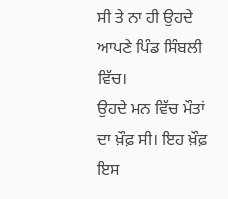ਸੀ ਤੇ ਨਾ ਹੀ ਉਹਦੇ ਆਪਣੇ ਪਿੰਡ ਸਿੰਬਲੀ ਵਿੱਚ।
ਉਹਦੇ ਮਨ ਵਿੱਚ ਮੌਤਾਂ ਦਾ ਖ਼ੌਫ਼ ਸੀ। ਇਹ ਖ਼ੌਫ਼ ਇਸ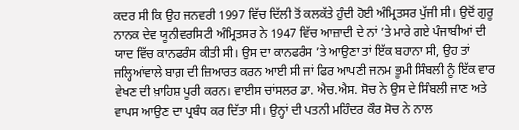ਕਦਰ ਸੀ ਕਿ ਉਹ ਜਨਵਰੀ 1997 ਵਿੱਚ ਦਿੱਲੀ ਤੋਂ ਕਲਕੱਤੇ ਹੁੰਦੀ ਹੋਈ ਅੰਮ੍ਰਿਤਸਰ ਪੁੱਜੀ ਸੀ। ਉਦੋਂ ਗੁਰੂ ਨਾਨਕ ਦੇਵ ਯੂਨੀਵਰਸਿਟੀ ਅੰਮ੍ਰਿਤਸਰ ਨੇ 1947 ਵਿੱਚ ਆਜ਼ਾਦੀ ਦੇ ਨਾਂ ’ਤੇ ਮਾਰੇ ਗਏ ਪੰਜਾਬੀਆਂ ਦੀ ਯਾਦ ਵਿੱਚ ਕਾਨਫਰੰਸ ਕੀਤੀ ਸੀ। ਉਸ ਦਾ ਕਾਨਫਰੰਸ ’ਤੇ ਆਉਣਾ ਤਾਂ ਇੱਕ ਬਹਾਨਾ ਸੀ, ਉਹ ਤਾਂ ਜਲ੍ਹਿਆਂਵਾਲੇ ਬਾਗ਼ ਦੀ ਜ਼ਿਆਰਤ ਕਰਨ ਆਈ ਸੀ ਜਾਂ ਫਿਰ ਆਪਣੀ ਜਨਮ ਭੂਮੀ ਸਿੰਬਲੀ ਨੂੰ ਇੱਕ ਵਾਰ ਵੇਖਣ ਦੀ ਖ਼ਾਹਿਸ਼ ਪੂਰੀ ਕਰਨ। ਵਾਈਸ ਚਾਂਸਲਰ ਡਾ. ਐਚ.ਐਸ. ਸੋਚ ਨੇ ਉਸ ਦੇ ਸਿੰਬਲੀ ਜਾਣ ਅਤੇ ਵਾਪਸ ਆਉਣ ਦਾ ਪ੍ਰਬੰਧ ਕਰ ਦਿੱਤਾ ਸੀ। ਉਨ੍ਹਾਂ ਦੀ ਪਤਨੀ ਮਹਿੰਦਰ ਕੌਰ ਸੋਚ ਨੇ ਨਾਲ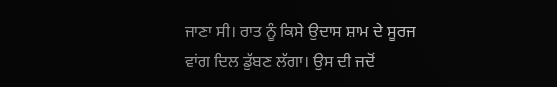ਜਾਣਾ ਸੀ। ਰਾਤ ਨੂੰ ਕਿਸੇ ਉਦਾਸ ਸ਼ਾਮ ਦੇ ਸੂਰਜ ਵਾਂਗ ਦਿਲ ਡੁੱਬਣ ਲੱਗਾ। ਉਸ ਦੀ ਜਦੋਂ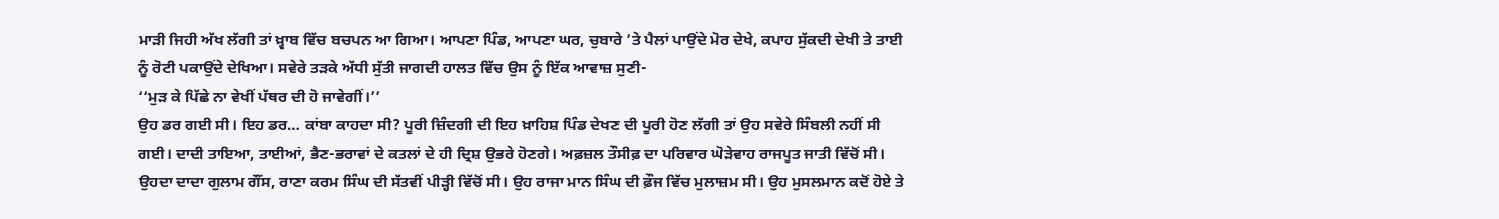ਮਾੜੀ ਜਿਹੀ ਅੱਖ ਲੱਗੀ ਤਾਂ ਖ਼੍ਵਾਬ ਵਿੱਚ ਬਚਪਨ ਆ ਗਿਆ। ਆਪਣਾ ਪਿੰਡ, ਆਪਣਾ ਘਰ, ਚੁਬਾਰੇ ’ਤੇ ਪੈਲਾਂ ਪਾਉਂਦੇ ਮੋਰ ਦੇਖੇ, ਕਪਾਹ ਸੁੱਕਦੀ ਦੇਖੀ ਤੇ ਤਾਈ ਨੂੰ ਰੋਟੀ ਪਕਾਉਂਦੇ ਦੇਖਿਆ। ਸਵੇਰੇ ਤੜਕੇ ਅੱਧੀ ਸੁੱਤੀ ਜਾਗਦੀ ਹਾਲਤ ਵਿੱਚ ਉਸ ਨੂੰ ਇੱਕ ਆਵਾਜ਼ ਸੁਣੀ-
‘‘ਮੁੜ ਕੇ ਪਿੱਛੇ ਨਾ ਵੇਖੀਂ ਪੱਥਰ ਦੀ ਹੋ ਜਾਵੇਗੀਂ।’’
ਉਹ ਡਰ ਗਈ ਸੀ। ਇਹ ਡਰ… ਕਾਂਬਾ ਕਾਹਦਾ ਸੀ? ਪੂਰੀ ਜ਼ਿੰਦਗੀ ਦੀ ਇਹ ਖ਼ਾਹਿਸ਼ ਪਿੰਡ ਦੇਖਣ ਦੀ ਪੂਰੀ ਹੋਣ ਲੱਗੀ ਤਾਂ ਉਹ ਸਵੇਰੇ ਸਿੰਬਲੀ ਨਹੀਂ ਸੀ ਗਈ। ਦਾਦੀ ਤਾਇਆ, ਤਾਈਆਂ, ਭੈਣ-ਭਰਾਵਾਂ ਦੇ ਕਤਲਾਂ ਦੇ ਹੀ ਦ੍ਰਿਸ਼ ਉਭਰੇ ਹੋਣਗੇ। ਅਫ਼ਜ਼ਲ ਤੌਸੀਫ਼ ਦਾ ਪਰਿਵਾਰ ਘੋੜੇਵਾਹ ਰਾਜਪੂਤ ਜਾਤੀ ਵਿੱਚੋਂ ਸੀ। ਉਹਦਾ ਦਾਦਾ ਗੁਲਾਮ ਗੌਂਸ, ਰਾਣਾ ਕਰਮ ਸਿੰਘ ਦੀ ਸੱਤਵੀਂ ਪੀੜ੍ਹੀ ਵਿੱਚੋਂ ਸੀ। ਉਹ ਰਾਜਾ ਮਾਨ ਸਿੰਘ ਦੀ ਫ਼ੌਜ ਵਿੱਚ ਮੁਲਾਜ਼ਮ ਸੀ। ਉਹ ਮੁਸਲਮਾਨ ਕਦੋਂ ਹੋਏ ਤੇ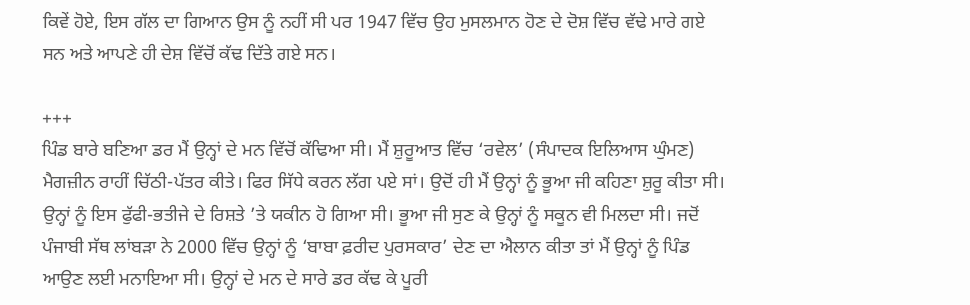ਕਿਵੇਂ ਹੋਏ, ਇਸ ਗੱਲ ਦਾ ਗਿਆਨ ਉਸ ਨੂੰ ਨਹੀਂ ਸੀ ਪਰ 1947 ਵਿੱਚ ਉਹ ਮੁਸਲਮਾਨ ਹੋਣ ਦੇ ਦੋਸ਼ ਵਿੱਚ ਵੱਢੇ ਮਾਰੇ ਗਏ ਸਨ ਅਤੇ ਆਪਣੇ ਹੀ ਦੇਸ਼ ਵਿੱਚੋਂ ਕੱਢ ਦਿੱਤੇ ਗਏ ਸਨ।

+++
ਪਿੰਡ ਬਾਰੇ ਬਣਿਆ ਡਰ ਮੈਂ ਉਨ੍ਹਾਂ ਦੇ ਮਨ ਵਿੱਚੋਂ ਕੱਢਿਆ ਸੀ। ਮੈਂ ਸ਼ੁਰੂਆਤ ਵਿੱਚ ‘ਰਵੇਲ’ (ਸੰਪਾਦਕ ਇਲਿਆਸ ਘੁੰਮਣ) ਮੈਗਜ਼ੀਨ ਰਾਹੀਂ ਚਿੱਠੀ-ਪੱਤਰ ਕੀਤੇ। ਫਿਰ ਸਿੱਧੇ ਕਰਨ ਲੱਗ ਪਏ ਸਾਂ। ਉਦੋਂ ਹੀ ਮੈਂ ਉਨ੍ਹਾਂ ਨੂੰ ਭੂਆ ਜੀ ਕਹਿਣਾ ਸ਼ੁਰੂ ਕੀਤਾ ਸੀ। ਉਨ੍ਹਾਂ ਨੂੰ ਇਸ ਫੁੱਫੀ-ਭਤੀਜੇ ਦੇ ਰਿਸ਼ਤੇ ’ਤੇ ਯਕੀਨ ਹੋ ਗਿਆ ਸੀ। ਭੂਆ ਜੀ ਸੁਣ ਕੇ ਉਨ੍ਹਾਂ ਨੂੰ ਸਕੂਨ ਵੀ ਮਿਲਦਾ ਸੀ। ਜਦੋਂ ਪੰਜਾਬੀ ਸੱਥ ਲਾਂਬੜਾ ਨੇ 2000 ਵਿੱਚ ਉਨ੍ਹਾਂ ਨੂੰ ‘ਬਾਬਾ ਫ਼ਰੀਦ ਪੁਰਸਕਾਰ’ ਦੇਣ ਦਾ ਐਲਾਨ ਕੀਤਾ ਤਾਂ ਮੈਂ ਉਨ੍ਹਾਂ ਨੂੰ ਪਿੰਡ ਆਉਣ ਲਈ ਮਨਾਇਆ ਸੀ। ਉਨ੍ਹਾਂ ਦੇ ਮਨ ਦੇ ਸਾਰੇ ਡਰ ਕੱਢ ਕੇ ਪੂਰੀ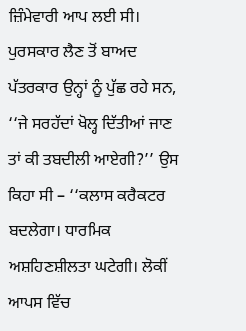ਜ਼ਿੰਮੇਵਾਰੀ ਆਪ ਲਈ ਸੀ।
ਪੁਰਸਕਾਰ ਲੈਣ ਤੋਂ ਬਾਅਦ ਪੱਤਰਕਾਰ ਉਨ੍ਹਾਂ ਨੂੰ ਪੁੱਛ ਰਹੇ ਸਨ, ‘‘ਜੇ ਸਰਹੱਦਾਂ ਖੋਲ੍ਹ ਦਿੱਤੀਆਂ ਜਾਣ ਤਾਂ ਕੀ ਤਬਦੀਲੀ ਆਏਗੀ?’’ ਉਸ ਕਿਹਾ ਸੀ – ‘‘ਕਲਾਸ ਕਰੈਕਟਰ ਬਦਲੇਗਾ। ਧਾਰਮਿਕ ਅਸ਼ਹਿਣਸ਼ੀਲਤਾ ਘਟੇਗੀ। ਲੋਕੀਂ ਆਪਸ ਵਿੱਚ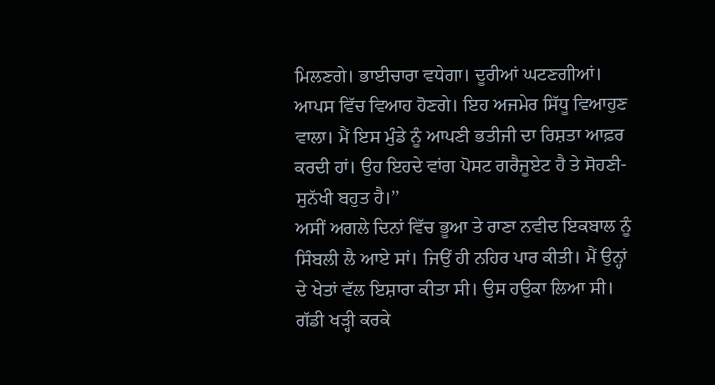ਮਿਲਣਗੇ। ਭਾਈਚਾਰਾ ਵਧੇਗਾ। ਦੂਰੀਆਂ ਘਟਣਗੀਆਂ। ਆਪਸ ਵਿੱਚ ਵਿਆਹ ਹੋਣਗੇ। ਇਹ ਅਜਮੇਰ ਸਿੱਧੂ ਵਿਆਹੁਣ ਵਾਲਾ। ਮੈਂ ਇਸ ਮੁੰਡੇ ਨੂੰ ਆਪਣੀ ਭਤੀਜੀ ਦਾ ਰਿਸ਼ਤਾ ਆਫ਼ਰ ਕਰਦੀ ਹਾਂ। ਉਹ ਇਹਦੇ ਵਾਂਗ ਪੋਸਟ ਗਰੈਜੂਏਟ ਹੈ ਤੇ ਸੋਹਣੀ-ਸੁਨੱਖੀ ਬਹੁਤ ਹੈ।’’
ਅਸੀਂ ਅਗਲੇ ਦਿਨਾਂ ਵਿੱਚ ਭੂਆ ਤੇ ਰਾਣਾ ਨਵੀਦ ਇਕਬਾਲ ਨੂੰ ਸਿੰਬਲੀ ਲੈ ਆਏ ਸਾਂ। ਜਿਉਂ ਹੀ ਨਹਿਰ ਪਾਰ ਕੀਤੀ। ਮੈਂ ਉਨ੍ਹਾਂ ਦੇ ਖੇਤਾਂ ਵੱਲ ਇਸ਼ਾਰਾ ਕੀਤਾ ਸੀ। ਉਸ ਹਉਕਾ ਲਿਆ ਸੀ। ਗੱਡੀ ਖੜ੍ਹੀ ਕਰਕੇ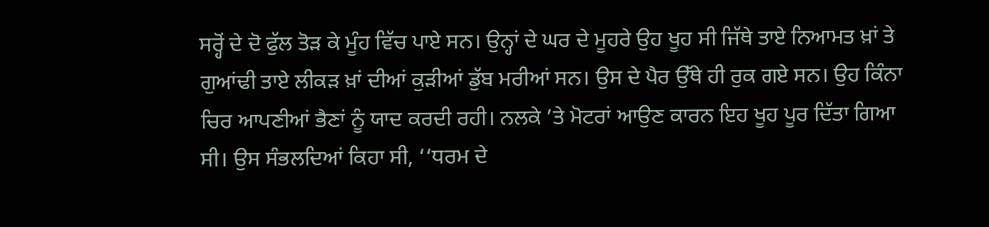ਸਰ੍ਹੋਂ ਦੇ ਦੋ ਫੁੱਲ ਤੋੜ ਕੇ ਮੂੰਹ ਵਿੱਚ ਪਾਏ ਸਨ। ਉਨ੍ਹਾਂ ਦੇ ਘਰ ਦੇ ਮੂਹਰੇ ਉਹ ਖੂਹ ਸੀ ਜਿੱਥੇ ਤਾਏ ਨਿਆਮਤ ਖ਼ਾਂ ਤੇ ਗੁਆਂਢੀ ਤਾਏ ਲੀਕੜ ਖ਼ਾਂ ਦੀਆਂ ਕੁੜੀਆਂ ਡੁੱਬ ਮਰੀਆਂ ਸਨ। ਉਸ ਦੇ ਪੈਰ ਉੱਥੇ ਹੀ ਰੁਕ ਗਏ ਸਨ। ਉਹ ਕਿੰਨਾ ਚਿਰ ਆਪਣੀਆਂ ਭੈਣਾਂ ਨੂੰ ਯਾਦ ਕਰਦੀ ਰਹੀ। ਨਲਕੇ ’ਤੇ ਮੋਟਰਾਂ ਆਉਣ ਕਾਰਨ ਇਹ ਖੂਹ ਪੂਰ ਦਿੱਤਾ ਗਿਆ ਸੀ। ਉਸ ਸੰਭਲਦਿਆਂ ਕਿਹਾ ਸੀ, ‘‘ਧਰਮ ਦੇ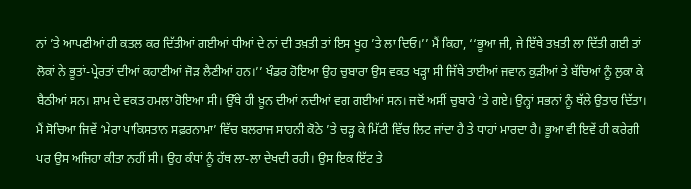ਨਾਂ ’ਤੇ ਆਪਣੀਆਂ ਹੀ ਕਤਲ ਕਰ ਦਿੱਤੀਆਂ ਗਈਆਂ ਧੀਆਂ ਦੇ ਨਾਂ ਦੀ ਤਖ਼ਤੀ ਤਾਂ ਇਸ ਖੂਹ ’ਤੇ ਲਾ ਦਿਓ।’’ ਮੈਂ ਕਿਹਾ, ‘‘ਭੂਆ ਜੀ, ਜੇ ਇੱਥੇ ਤਖ਼ਤੀ ਲਾ ਦਿੱਤੀ ਗਈ ਤਾਂ ਲੋਕਾਂ ਨੇ ਭੂਤਾਂ-ਪ੍ਰੇਰਤਾਂ ਦੀਆਂ ਕਹਾਣੀਆਂ ਜੋੜ ਲੈਣੀਆਂ ਹਨ।’’ ਖੰਡਰ ਹੋਇਆ ਉਹ ਚੁਬਾਰਾ ਉਸ ਵਕਤ ਖੜ੍ਹਾ ਸੀ ਜਿੱਥੇ ਤਾਈਆਂ ਜਵਾਨ ਕੁੜੀਆਂ ਤੇ ਬੱਚਿਆਂ ਨੂੰ ਲੁਕਾ ਕੇ ਬੈਠੀਆਂ ਸਨ। ਸ਼ਾਮ ਦੇ ਵਕਤ ਹਮਲਾ ਹੋਇਆ ਸੀ। ਉੱਥੇ ਹੀ ਖ਼ੂਨ ਦੀਆਂ ਨਦੀਆਂ ਵਗ ਗਈਆਂ ਸਨ। ਜਦੋਂ ਅਸੀਂ ਚੁਬਾਰੇ ’ਤੇ ਗਏ। ਉਨ੍ਹਾਂ ਸਭਨਾਂ ਨੂੰ ਥੱਲੇ ਉਤਾਰ ਦਿੱਤਾ। ਮੈਂ ਸੋਚਿਆ ਜਿਵੇਂ ‘ਮੇਰਾ ਪਾਕਿਸਤਾਨ ਸਫ਼ਰਨਾਮਾ’ ਵਿੱਚ ਬਲਰਾਜ ਸਾਹਨੀ ਕੋਠੇ ’ਤੇ ਚੜ੍ਹ ਕੇ ਮਿੱਟੀ ਵਿੱਚ ਲਿਟ ਜਾਂਦਾ ਹੈ ਤੇ ਧਾਹਾਂ ਮਾਰਦਾ ਹੈ। ਭੂਆ ਵੀ ਇਵੇਂ ਹੀ ਕਰੇਗੀ ਪਰ ਉਸ ਅਜਿਹਾ ਕੀਤਾ ਨਹੀਂ ਸੀ। ਉਹ ਕੰਧਾਂ ਨੂੰ ਹੱਥ ਲਾ-ਲਾ ਦੇਖਦੀ ਰਹੀ। ਉਸ ਇਕ ਇੱਟ ਤੇ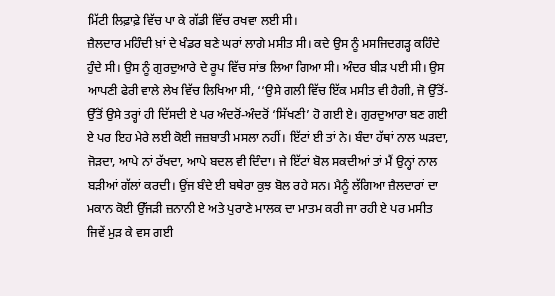ਮਿੱਟੀ ਲਿਫ਼ਾਫ਼ੇ ਵਿੱਚ ਪਾ ਕੇ ਗੱਡੀ ਵਿੱਚ ਰਖਵਾ ਲਈ ਸੀ।
ਜ਼ੈਲਦਾਰ ਮਹਿੰਦੀ ਖ਼ਾਂ ਦੇ ਖੰਡਰ ਬਣੇ ਘਰਾਂ ਲਾਗੇ ਮਸੀਤ ਸੀ। ਕਦੇ ਉਸ ਨੂੰ ਮਸਜਿਦਗੜ੍ਹ ਕਹਿੰਦੇ ਹੁੰਦੇ ਸੀ। ਉਸ ਨੂੰ ਗੁਰਦੁਆਰੇ ਦੇ ਰੂਪ ਵਿੱਚ ਸਾਂਭ ਲਿਆ ਗਿਆ ਸੀ। ਅੰਦਰ ਬੀੜ ਪਈ ਸੀ। ਉਸ ਆਪਣੀ ਫੇਰੀ ਵਾਲੇ ਲੇਖ ਵਿੱਚ ਲਿਖਿਆ ਸੀ, ‘‘ਉਸੇ ਗਲੀ ਵਿੱਚ ਇੱਕ ਮਸੀਤ ਵੀ ਹੈਗੀ, ਜੋ ਉੱਤੋਂ-ਉੱਤੋਂ ਉਸੇ ਤਰ੍ਹਾਂ ਹੀ ਦਿੱਸਦੀ ਏ ਪਰ ਅੰਦਰੋਂ-ਅੰਦਰੋਂ ‘ਸਿੱਖਣੀ’ ਹੋ ਗਈ ਏ। ਗੁਰਦੁਆਰਾ ਬਣ ਗਈ ਏ ਪਰ ਇਹ ਮੇਰੇ ਲਈ ਕੋਈ ਜਜ਼ਬਾਤੀ ਮਸਲਾ ਨਹੀਂ। ਇੱਟਾਂ ਈ ਤਾਂ ਨੇ। ਬੰਦਾ ਹੱਥਾਂ ਨਾਲ ਘੜਦਾ, ਜੋੜਦਾ, ਆਪੇ ਨਾਂ ਰੱਖਦਾ, ਆਪੇ ਬਦਲ ਵੀ ਦਿੰਦਾ। ਜੇ ਇੱਟਾਂ ਬੋਲ ਸਕਦੀਆਂ ਤਾਂ ਮੈਂ ਉਨ੍ਹਾਂ ਨਾਲ ਬੜੀਆਂ ਗੱਲਾਂ ਕਰਦੀ। ਉਂਜ ਬੰਦੇ ਈ ਬਥੇਰਾ ਕੁਝ ਬੋਲ ਰਹੇ ਸਨ। ਮੈਨੂੰ ਲੱਗਿਆ ਜ਼ੈਲਦਾਰਾਂ ਦਾ ਮਕਾਨ ਕੋਈ ਉੱਜੜੀ ਜ਼ਨਾਨੀ ਏ ਅਤੇ ਪੁਰਾਣੇ ਮਾਲਕ ਦਾ ਮਾਤਮ ਕਰੀ ਜਾ ਰਹੀ ਏ ਪਰ ਮਸੀਤ ਜਿਵੇਂ ਮੁੜ ਕੇ ਵਸ ਗਈ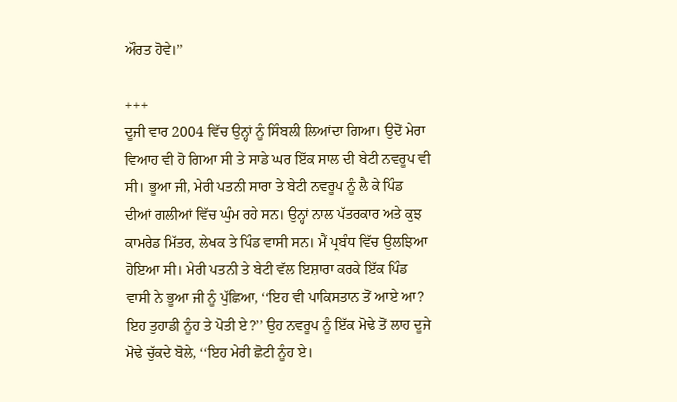ਔਰਤ ਹੋਵੇ।’’

+++
ਦੂਜੀ ਵਾਰ 2004 ਵਿੱਚ ਉਨ੍ਹਾਂ ਨੂੰ ਸਿੰਬਲੀ ਲਿਆਂਦਾ ਗਿਆ। ਉਦੋਂ ਮੇਰਾ ਵਿਆਹ ਵੀ ਹੋ ਗਿਆ ਸੀ ਤੇ ਸਾਡੇ ਘਰ ਇੱਕ ਸਾਲ ਦੀ ਬੇਟੀ ਨਵਰੂਪ ਵੀ ਸੀ। ਭੂਆ ਜੀ, ਮੇਰੀ ਪਤਨੀ ਸਾਰਾ ਤੇ ਬੇਟੀ ਨਵਰੂਪ ਨੂੰ ਲੈ ਕੇ ਪਿੰਡ ਦੀਆਂ ਗਲੀਆਂ ਵਿੱਚ ਘੁੰਮ ਰਹੇ ਸਨ। ਉਨ੍ਹਾਂ ਨਾਲ ਪੱਤਰਕਾਰ ਅਤੇ ਕੁਝ ਕਾਮਰੇਡ ਮਿੱਤਰ, ਲੇਖਕ ਤੇ ਪਿੰਡ ਵਾਸੀ ਸਨ। ਮੈਂ ਪ੍ਰਬੰਧ ਵਿੱਚ ਉਲਝਿਆ ਹੋਇਆ ਸੀ। ਮੇਰੀ ਪਤਨੀ ਤੇ ਬੇਟੀ ਵੱਲ ਇਸ਼ਾਰਾ ਕਰਕੇ ਇੱਕ ਪਿੰਡ ਵਾਸੀ ਨੇ ਭੂਆ ਜੀ ਨੂੰ ਪੁੱਛਿਆ, ‘‘ਇਹ ਵੀ ਪਾਕਿਸਤਾਨ ਤੋਂ ਆਏ ਆ? ਇਹ ਤੁਹਾਡੀ ਨੂੰਹ ਤੇ ਪੋਤੀ ਏ?’’ ਉਹ ਨਵਰੂਪ ਨੂੰ ਇੱਕ ਮੋਢੇ ਤੋਂ ਲਾਹ ਦੂਜੇ ਮੋਢੇ ਚੁੱਕਦੇ ਬੋਲੇ, ‘‘ਇਹ ਮੇਰੀ ਛੋਟੀ ਨੂੰਹ ਏ।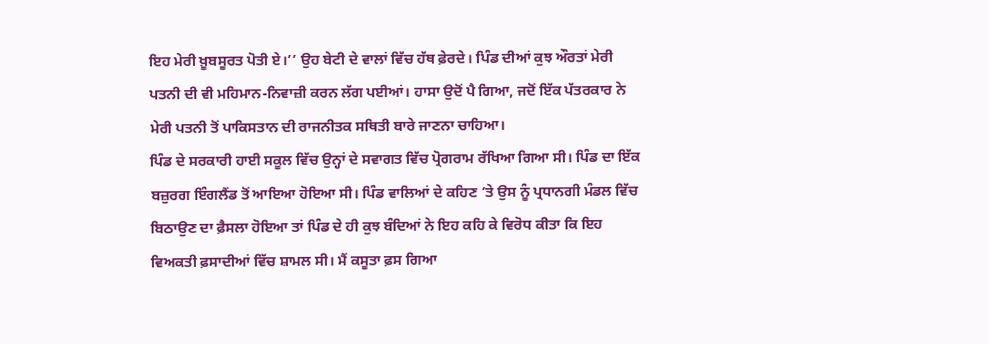ਇਹ ਮੇਰੀ ਖ਼ੂਬਸੂਰਤ ਪੋਤੀ ਏ।’’ ਉਹ ਬੇਟੀ ਦੇ ਵਾਲਾਂ ਵਿੱਚ ਹੱਥ ਫ਼ੇਰਦੇ। ਪਿੰਡ ਦੀਆਂ ਕੁਝ ਔਰਤਾਂ ਮੇਰੀ ਪਤਨੀ ਦੀ ਵੀ ਮਹਿਮਾਨ-ਨਿਵਾਜ਼ੀ ਕਰਨ ਲੱਗ ਪਈਆਂ। ਹਾਸਾ ਉਦੋਂ ਪੈ ਗਿਆ, ਜਦੋਂ ਇੱਕ ਪੱਤਰਕਾਰ ਨੇ ਮੇਰੀ ਪਤਨੀ ਤੋਂ ਪਾਕਿਸਤਾਨ ਦੀ ਰਾਜਨੀਤਕ ਸਥਿਤੀ ਬਾਰੇ ਜਾਣਨਾ ਚਾਹਿਆ।
ਪਿੰਡ ਦੇ ਸਰਕਾਰੀ ਹਾਈ ਸਕੂਲ ਵਿੱਚ ਉਨ੍ਹਾਂ ਦੇ ਸਵਾਗਤ ਵਿੱਚ ਪ੍ਰੋਗਰਾਮ ਰੱਖਿਆ ਗਿਆ ਸੀ। ਪਿੰਡ ਦਾ ਇੱਕ ਬਜ਼ੁਰਗ ਇੰਗਲੈਂਡ ਤੋਂ ਆਇਆ ਹੋਇਆ ਸੀ। ਪਿੰਡ ਵਾਲਿਆਂ ਦੇ ਕਹਿਣ ’ਤੇ ਉਸ ਨੂੰ ਪ੍ਰਧਾਨਗੀ ਮੰਡਲ ਵਿੱਚ ਬਿਠਾਉਣ ਦਾ ਫ਼ੈਸਲਾ ਹੋਇਆ ਤਾਂ ਪਿੰਡ ਦੇ ਹੀ ਕੁਝ ਬੰਦਿਆਂ ਨੇ ਇਹ ਕਹਿ ਕੇ ਵਿਰੋਧ ਕੀਤਾ ਕਿ ਇਹ ਵਿਅਕਤੀ ਫ਼ਸਾਦੀਆਂ ਵਿੱਚ ਸ਼ਾਮਲ ਸੀ। ਮੈਂ ਕਸੂਤਾ ਫ਼ਸ ਗਿਆ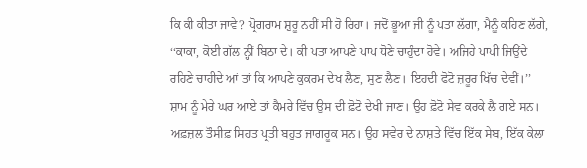ਕਿ ਕੀ ਕੀਤਾ ਜਾਵੇ? ਪ੍ਰੋਗਰਾਮ ਸ਼ੁਰੂ ਨਹੀਂ ਸੀ ਹੋ ਰਿਹਾ। ਜਦੋਂ ਭੂਆ ਜੀ ਨੂੰ ਪਤਾ ਲੱਗਾ, ਮੈਨੂੰ ਕਹਿਣ ਲੱਗੇ, ‘‘ਕਾਕਾ, ਕੋਈ ਗੱਲ ਨ੍ਹੀਂ ਬਿਠਾ ਦੇ। ਕੀ ਪਤਾ ਆਪਣੇ ਪਾਪ ਧੋਣੇ ਚਾਹੁੰਦਾ ਹੋਵੇ। ਅਜਿਹੇ ਪਾਪੀ ਜਿਉਂਦੇ ਰਹਿਣੇ ਚਾਹੀਦੇ ਆਂ ਤਾਂ ਕਿ ਆਪਣੇ ਕੁਕਰਮ ਦੇਖ ਲੈਣ, ਸੁਣ ਲੈਣ। ਇਹਦੀ ਫੋਟੋ ਜ਼ਰੂਰ ਖਿੱਚ ਦੇਵੀਂ।’’
ਸ਼ਾਮ ਨੂੰ ਮੇਰੇ ਘਰ ਆਏ ਤਾਂ ਕੈਮਰੇ ਵਿੱਚ ਉਸ ਦੀ ਫ਼ੋਟੋ ਦੇਖੀ ਜਾਣ। ਉਹ ਫ਼ੋਟੋ ਸੇਵ ਕਰਕੇ ਲੈ ਗਏ ਸਨ। ਅਫ਼ਜ਼ਲ ਤੌਸੀਫ਼ ਸਿਹਤ ਪ੍ਰਤੀ ਬਹੁਤ ਜਾਗਰੂਕ ਸਨ। ਉਹ ਸਵੇਰ ਦੇ ਨਾਸ਼ਤੇ ਵਿੱਚ ਇੱਕ ਸੇਬ, ਇੱਕ ਕੇਲਾ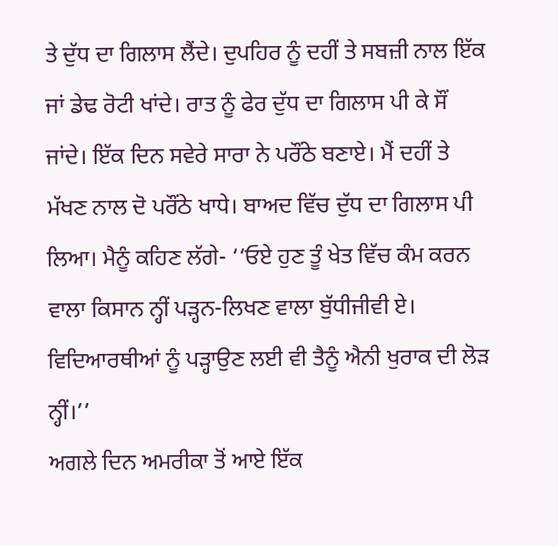ਤੇ ਦੁੱਧ ਦਾ ਗਿਲਾਸ ਲੈਂਦੇ। ਦੁਪਹਿਰ ਨੂੰ ਦਹੀਂ ਤੇ ਸਬਜ਼ੀ ਨਾਲ ਇੱਕ ਜਾਂ ਡੇਢ ਰੋਟੀ ਖਾਂਦੇ। ਰਾਤ ਨੂੰ ਫੇਰ ਦੁੱਧ ਦਾ ਗਿਲਾਸ ਪੀ ਕੇ ਸੌਂ ਜਾਂਦੇ। ਇੱਕ ਦਿਨ ਸਵੇਰੇ ਸਾਰਾ ਨੇ ਪਰੌਂਠੇ ਬਣਾਏ। ਮੈਂ ਦਹੀਂ ਤੇ ਮੱਖਣ ਨਾਲ ਦੋ ਪਰੌਂਠੇ ਖਾਧੇ। ਬਾਅਦ ਵਿੱਚ ਦੁੱਧ ਦਾ ਗਿਲਾਸ ਪੀ ਲਿਆ। ਮੈਨੂੰ ਕਹਿਣ ਲੱਗੇ- ‘‘ਓਏ ਹੁਣ ਤੂੰ ਖੇਤ ਵਿੱਚ ਕੰਮ ਕਰਨ ਵਾਲਾ ਕਿਸਾਨ ਨ੍ਹੀਂ ਪੜ੍ਹਨ-ਲਿਖਣ ਵਾਲਾ ਬੁੱਧੀਜੀਵੀ ਏ। ਵਿਦਿਆਰਥੀਆਂ ਨੂੰ ਪੜ੍ਹਾਉਣ ਲਈ ਵੀ ਤੈਨੂੰ ਐਨੀ ਖੁਰਾਕ ਦੀ ਲੋੜ ਨ੍ਹੀਂ।’’
ਅਗਲੇ ਦਿਨ ਅਮਰੀਕਾ ਤੋਂ ਆਏ ਇੱਕ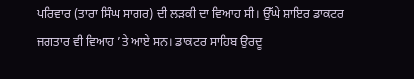ਪਰਿਵਾਰ (ਤਾਰਾ ਸਿੰਘ ਸਾਗਰ) ਦੀ ਲੜਕੀ ਦਾ ਵਿਆਹ ਸੀ। ਉੱਘੇ ਸ਼ਾਇਰ ਡਾਕਟਰ ਜਗਤਾਰ ਵੀ ਵਿਆਹ ’ਤੇ ਆਏ ਸਨ। ਡਾਕਟਰ ਸਾਹਿਬ ਉਰਦੂ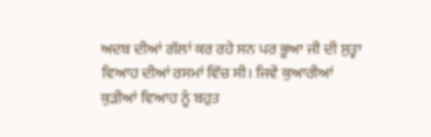ਅਦਬ ਦੀਆਂ ਗੱਲਾਂ ਕਰ ਰਹੇ ਸਨ ਪਰ ਭੂਆ ਜੀ ਦੀ ਸੁਤ੍ਹਾ ਵਿਆਹ ਦੀਆਂ ਰਸਮਾਂ ਵਿੱਚ ਸੀ। ਜਿਵੇਂ ਕੁਆਰੀਆਂ ਕੁੜੀਆਂ ਵਿਆਹ ਨੂੰ ਬਹੁਤ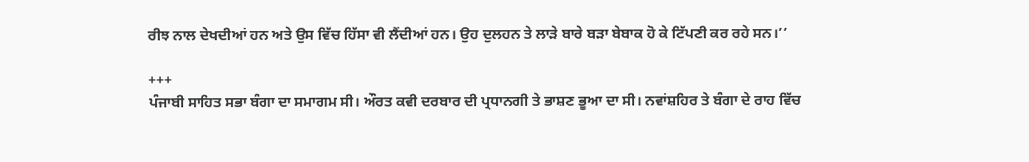ਰੀਝ ਨਾਲ ਦੇਖਦੀਆਂ ਹਨ ਅਤੇ ਉਸ ਵਿੱਚ ਹਿੱਸਾ ਵੀ ਲੈਂਦੀਆਂ ਹਨ। ਉਹ ਦੁਲਹਨ ਤੇ ਲਾੜੇ ਬਾਰੇ ਬੜਾ ਬੇਬਾਕ ਹੋ ਕੇ ਟਿੱਪਣੀ ਕਰ ਰਹੇ ਸਨ।’’

+++
ਪੰਜਾਬੀ ਸਾਹਿਤ ਸਭਾ ਬੰਗਾ ਦਾ ਸਮਾਗਮ ਸੀ। ਔਰਤ ਕਵੀ ਦਰਬਾਰ ਦੀ ਪ੍ਰਧਾਨਗੀ ਤੇ ਭਾਸ਼ਣ ਭੂਆ ਦਾ ਸੀ। ਨਵਾਂਸ਼ਹਿਰ ਤੇ ਬੰਗਾ ਦੇ ਰਾਹ ਵਿੱਚ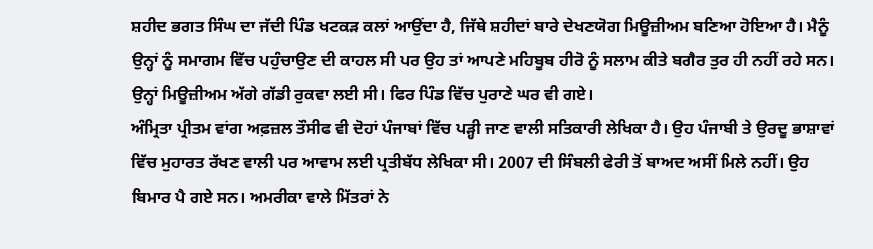ਸ਼ਹੀਦ ਭਗਤ ਸਿੰਘ ਦਾ ਜੱਦੀ ਪਿੰਡ ਖਟਕੜ ਕਲਾਂ ਆਉਂਦਾ ਹੈ, ਜਿੱਥੇ ਸ਼ਹੀਦਾਂ ਬਾਰੇ ਦੇਖਣਯੋਗ ਮਿਊਜ਼ੀਅਮ ਬਣਿਆ ਹੋਇਆ ਹੈ। ਮੈਨੂੰ ਉਨ੍ਹਾਂ ਨੂੰ ਸਮਾਗਮ ਵਿੱਚ ਪਹੁੰਚਾਉਣ ਦੀ ਕਾਹਲ ਸੀ ਪਰ ਉਹ ਤਾਂ ਆਪਣੇ ਮਹਿਬੂਬ ਹੀਰੋ ਨੂੰ ਸਲਾਮ ਕੀਤੇ ਬਗੈਰ ਤੁਰ ਹੀ ਨਹੀਂ ਰਹੇ ਸਨ। ਉਨ੍ਹਾਂ ਮਿਊਜ਼ੀਅਮ ਅੱਗੇ ਗੱਡੀ ਰੁਕਵਾ ਲਈ ਸੀ। ਫਿਰ ਪਿੰਡ ਵਿੱਚ ਪੁਰਾਣੇ ਘਰ ਵੀ ਗਏ।
ਅੰਮ੍ਰਿਤਾ ਪ੍ਰੀਤਮ ਵਾਂਗ ਅਫ਼ਜ਼ਲ ਤੌਸੀਫ ਵੀ ਦੋਹਾਂ ਪੰਜਾਬਾਂ ਵਿੱਚ ਪੜ੍ਹੀ ਜਾਣ ਵਾਲੀ ਸਤਿਕਾਰੀ ਲੇਖਿਕਾ ਹੈ। ਉਹ ਪੰਜਾਬੀ ਤੇ ਉਰਦੂ ਭਾਸ਼ਾਵਾਂ ਵਿੱਚ ਮੁਹਾਰਤ ਰੱਖਣ ਵਾਲੀ ਪਰ ਆਵਾਮ ਲਈ ਪ੍ਰਤੀਬੱਧ ਲੇਖਿਕਾ ਸੀ। 2007 ਦੀ ਸਿੰਬਲੀ ਫੇਰੀ ਤੋਂ ਬਾਅਦ ਅਸੀਂ ਮਿਲੇ ਨਹੀਂ। ਉਹ ਬਿਮਾਰ ਪੈ ਗਏ ਸਨ। ਅਮਰੀਕਾ ਵਾਲੇ ਮਿੱਤਰਾਂ ਨੇ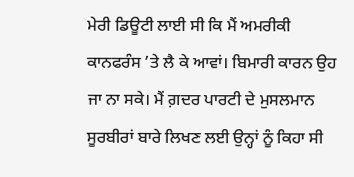ਮੇਰੀ ਡਿਊਟੀ ਲਾਈ ਸੀ ਕਿ ਮੈਂ ਅਮਰੀਕੀ ਕਾਨਫਰੰਸ ’ਤੇ ਲੈ ਕੇ ਆਵਾਂ। ਬਿਮਾਰੀ ਕਾਰਨ ਉਹ ਜਾ ਨਾ ਸਕੇ। ਮੈਂ ਗ਼ਦਰ ਪਾਰਟੀ ਦੇ ਮੁਸਲਮਾਨ ਸੂਰਬੀਰਾਂ ਬਾਰੇ ਲਿਖਣ ਲਈ ਉਨ੍ਹਾਂ ਨੂੰ ਕਿਹਾ ਸੀ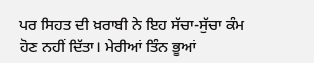ਪਰ ਸਿਹਤ ਦੀ ਖ਼ਰਾਬੀ ਨੇ ਇਹ ਸੱਚਾ-ਸੁੱਚਾ ਕੰਮ ਹੋਣ ਨਹੀਂ ਦਿੱਤਾ। ਮੇਰੀਆਂ ਤਿੰਨ ਭੂਆਂ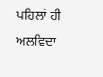ਪਹਿਲਾਂ ਹੀ ਅਲਵਿਦਾ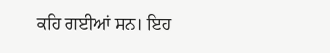ਕਹਿ ਗਈਆਂ ਸਨ। ਇਹ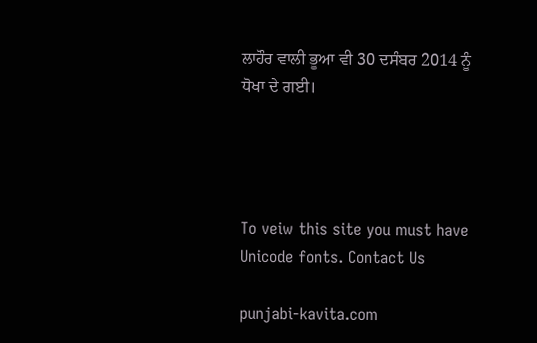ਲਾਹੌਰ ਵਾਲੀ ਭੂਆ ਵੀ 30 ਦਸੰਬਰ 2014 ਨੂੰ ਧੋਖਾ ਦੇ ਗਈ।




To veiw this site you must have Unicode fonts. Contact Us

punjabi-kavita.com